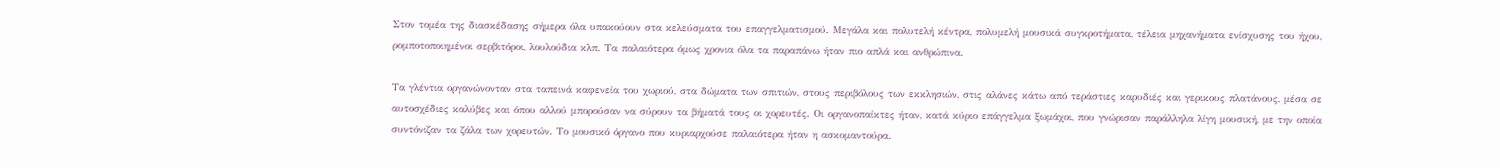Στον τομέα της διασκέδασης σήμερα όλα υπακούουν στα κελεύσματα του επαγγελματισμού. Μεγάλα και πολυτελή κέντρα, πολυμελή μουσικά συγκροτήματα, τέλεια μηχανήματα ενίσχυσης του ήχου, ρομποτοποιημένοι σερβιτόροι, λουλούδια κλπ. Τα παλαιότερα όμως χρονια όλα τα παραπάνω ήταν πιο απλά και ανθρώπινα.

Τα γλέντια οργανώνονταν στα ταπεινά καφενεία του χωριού, στα δώματα των σπιτιών, στους περιβόλους των εκκλησιών, στις αλάνες κάτω από τεράστιες καρυδιές και γερικους πλατάνους, μέσα σε αυτοσχέδιες καλύβες και όπου αλλού μπορούσαν να σύρουν τα βήματά τους οι χορευτές. Οι οργανοπαίκτες ήταν, κατά κύριο επάγγελμα ξωμάχοι, που γνώρισαν παράλληλα λίγη μουσική, με την οποία συντόνιζαν τα ζάλα των χορευτών. Το μουσικό όργανο που κυριαρχούσε παλαιότερα ήταν η ασκομαντούρα.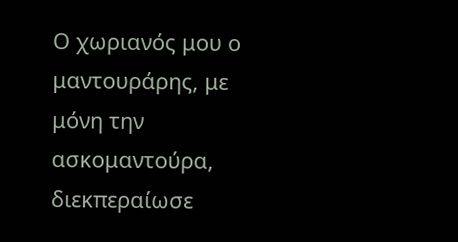Ο χωριανός μου ο μαντουράρης, με μόνη την ασκομαντούρα, διεκπεραίωσε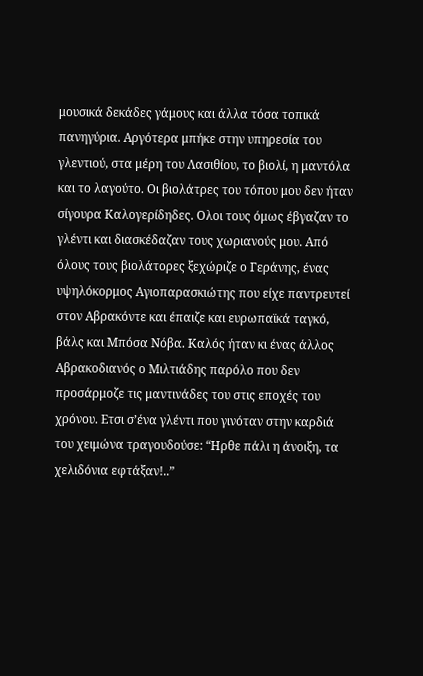μουσικά δεκάδες γάμους και άλλα τόσα τοπικά πανηγύρια. Αργότερα μπήκε στην υπηρεσία του γλεντιού, στα μέρη του Λασιθίου, το βιολί, η μαντόλα και το λαγούτο. Οι βιολάτρες του τόπου μου δεν ήταν σίγουρα Καλογερίδηδες. Ολοι τους όμως έβγαζαν το γλέντι και διασκέδαζαν τους χωριανούς μου. Από όλους τους βιολάτορες ξεχώριζε ο Γεράνης, ένας υψηλόκορμος Αγιοπαρασκιώτης που είχε παντρευτεί στον Αβρακόντε και έπαιζε και ευρωπαϊκά ταγκό, βάλς και Μπόσα Νόβα. Καλός ήταν κι ένας άλλος Αβρακοδιανός ο Μιλτιάδης παρόλο που δεν προσάρμοζε τις μαντινάδες του στις εποχές του χρόνου. Ετσι σ’ένα γλέντι που γινόταν στην καρδιά του χειμώνα τραγουδούσε: “Ηρθε πάλι η άνοιξη, τα χελιδόνια εφτάξαν!..”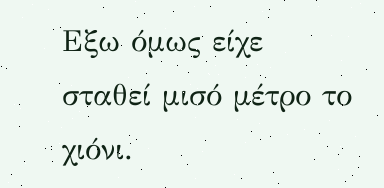Εξω όμως είχε σταθεί μισό μέτρο το χιόνι.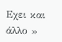Εχει και άλλο »